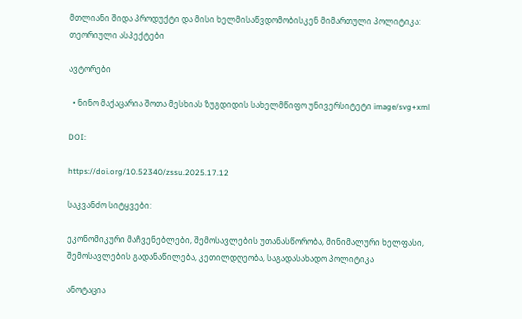მთლიანი შიდა პროდუქტი და მისი ხელმისაწვდომობისკენ მიმართული პოლიტიკა: თეორიული ასპექტები

ავტორები

  • ნინო მაქაცარია შოთა მესხიას ზუგდიდის სახელმწიფო უნივერსიტეტი image/svg+xml

DOI:

https://doi.org/10.52340/zssu.2025.17.12

საკვანძო სიტყვები:

ეკონომიკური მაჩვენებლები, შემოსავლების უთანასწორობა, მინიმალური ხელფასი, შემოსავლების გადანაწილება, კეთილდღეობა, საგადასახადო პოლიტიკა

ანოტაცია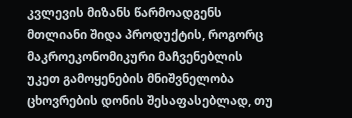კვლევის მიზანს წარმოადგენს მთლიანი შიდა პროდუქტის, როგორც  მაკროეკონომიკური მაჩვენებლის უკეთ გამოყენების მნიშვნელობა ცხოვრების დონის შესაფასებლად, თუ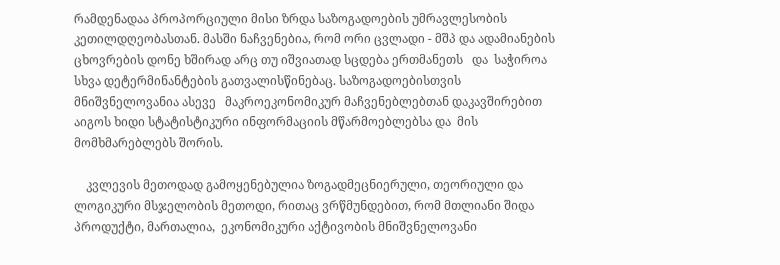რამდენადაა პროპორციული მისი ზრდა საზოგადოების უმრავლესობის კეთილდღეობასთან. მასში ნაჩვენებია, რომ ორი ცვლადი - მშპ და ადამიანების ცხოვრების დონე ხშირად არც თუ იშვიათად სცდება ერთმანეთს   და  საჭიროა სხვა დეტერმინანტების გათვალისწინებაც. საზოგადოებისთვის  მნიშვნელოვანია ასევე   მაკროეკონომიკურ მაჩვენებლებთან დაკავშირებით აიგოს ხიდი სტატისტიკური ინფორმაციის მწარმოებლებსა და  მის  მომხმარებლებს შორის.

    კვლევის მეთოდად გამოყენებულია ზოგადმეცნიერული, თეორიული და ლოგიკური მსჯელობის მეთოდი, რითაც ვრწმუნდებით, რომ მთლიანი შიდა პროდუქტი, მართალია,  ეკონომიკური აქტივობის მნიშვნელოვანი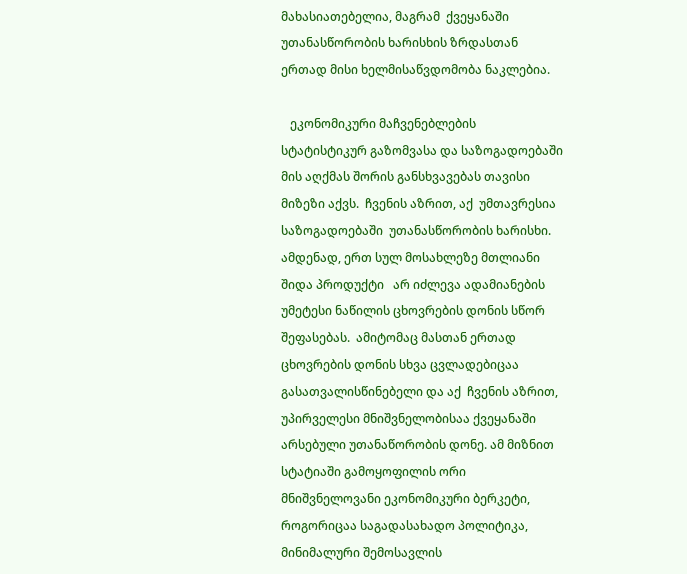მახასიათებელია, მაგრამ  ქვეყანაში უთანასწორობის ხარისხის ზრდასთან ერთად მისი ხელმისაწვდომობა ნაკლებია.

   ეკონომიკური მაჩვენებლების სტატისტიკურ გაზომვასა და საზოგადოებაში მის აღქმას შორის განსხვავებას თავისი მიზეზი აქვს.  ჩვენის აზრით, აქ  უმთავრესია საზოგადოებაში  უთანასწორობის ხარისხი. ამდენად, ერთ სულ მოსახლეზე მთლიანი შიდა პროდუქტი   არ იძლევა ადამიანების უმეტესი ნაწილის ცხოვრების დონის სწორ შეფასებას.  ამიტომაც მასთან ერთად ცხოვრების დონის სხვა ცვლადებიცაა  გასათვალისწინებელი და აქ  ჩვენის აზრით,  უპირველესი მნიშვნელობისაა ქვეყანაში არსებული უთანაწორობის დონე. ამ მიზნით სტატიაში გამოყოფილის ორი მნიშვნელოვანი ეკონომიკური ბერკეტი, როგორიცაა საგადასახადო პოლიტიკა,  მინიმალური შემოსავლის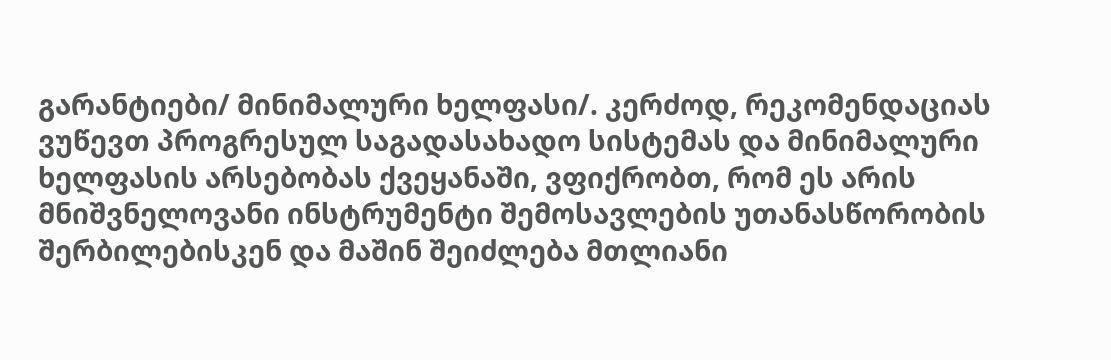გარანტიები/ მინიმალური ხელფასი/. კერძოდ, რეკომენდაციას ვუწევთ პროგრესულ საგადასახადო სისტემას და მინიმალური ხელფასის არსებობას ქვეყანაში, ვფიქრობთ, რომ ეს არის მნიშვნელოვანი ინსტრუმენტი შემოსავლების უთანასწორობის შერბილებისკენ და მაშინ შეიძლება მთლიანი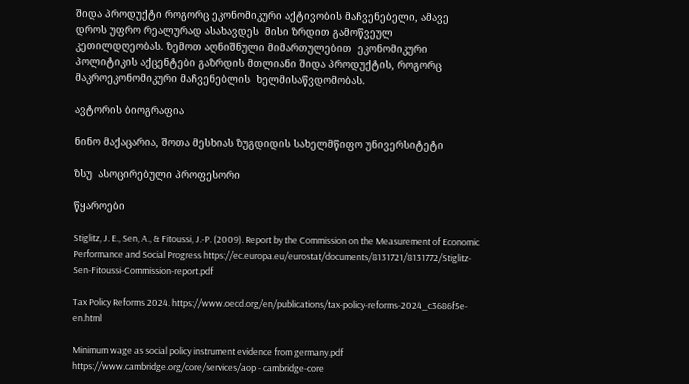შიდა პროდუქტი როგორც ეკონომიკური აქტივობის მაჩვენებელი, ამავე დროს უფრო რეალურად ასახავდეს  მისი ზრდით გამოწვეულ კეთილდღეობას. ზემოთ აღნიშნული მიმართულებით  ეკონომიკური პოლიტიკის აქცენტები გაზრდის მთლიანი შიდა პროდუქტის, როგორც  მაკროეკონომიკური მაჩვენებლის  ხელმისაწვდომობას.

ავტორის ბიოგრაფია

ნინო მაქაცარია, შოთა მესხიას ზუგდიდის სახელმწიფო უნივერსიტეტი

ზსუ  ასოცირებული პროფესორი

წყაროები

Stiglitz, J. E., Sen, A., & Fitoussi, J.-P. (2009). Report by the Commission on the Measurement of Economic Performance and Social Progress https://ec.europa.eu/eurostat/documents/8131721/8131772/Stiglitz-Sen-Fitoussi-Commission-report.pdf

Tax Policy Reforms 2024. https://www.oecd.org/en/publications/tax-policy-reforms-2024_c3686f5e-en.html

Minimum wage as social policy instrument evidence from germany.pdf https://www.cambridge.org/core/services/aop - cambridge-core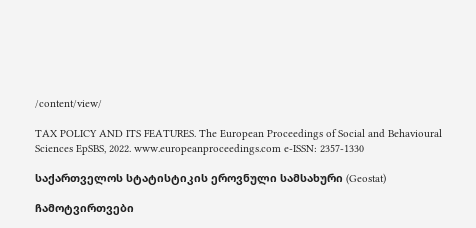/content/view/

TAX POLICY AND ITS FEATURES. The European Proceedings of Social and Behavioural Sciences EpSBS, 2022. www.europeanproceedings.com e-ISSN: 2357-1330

საქართველოს სტატისტიკის ეროვნული სამსახური (Geostat)

ჩამოტვირთვები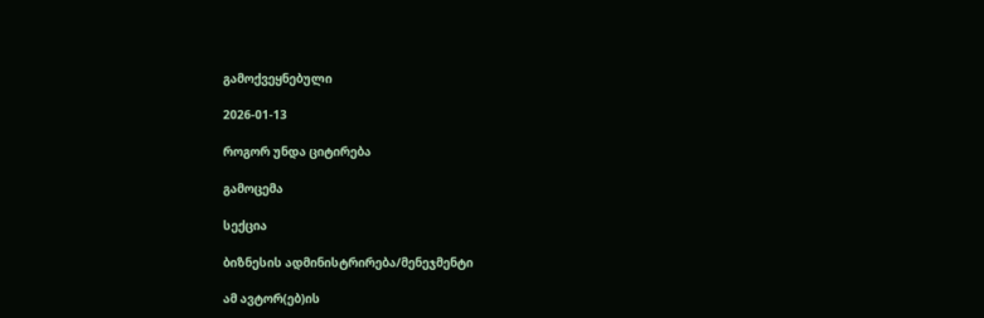გამოქვეყნებული

2026-01-13

როგორ უნდა ციტირება

გამოცემა

სექცია

ბიზნესის ადმინისტრირება/მენეჯმენტი

ამ ავტორ(ებ)ის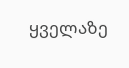ყველაზე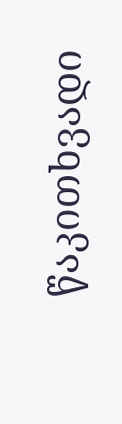წაკითხვადი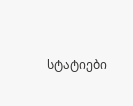სტატიები